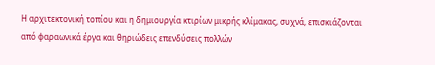Η αρχιτεκτονική τοπίου και η δημιουργία κτιρίων μικρής κλίμακας, συχνά, επισκιάζονται από φαραωνικά έργα και θηριώδεις επενδύσεις πολλών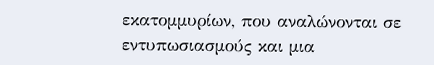εκατομμυρίων, που αναλώνονται σε εντυπωσιασμούς και μια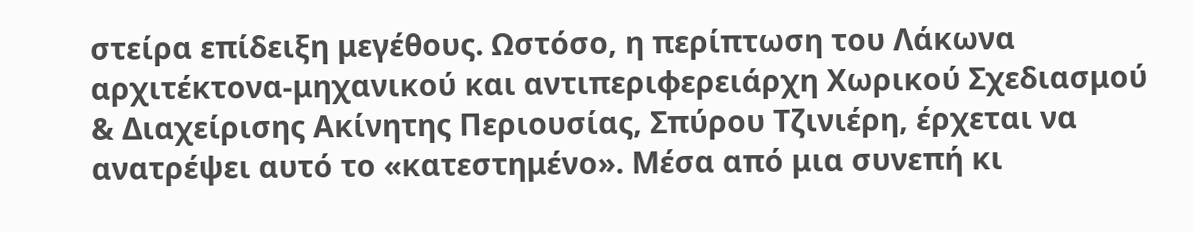στείρα επίδειξη μεγέθους. Ωστόσο, η περίπτωση του Λάκωνα αρχιτέκτονα-μηχανικού και αντιπεριφερειάρχη Χωρικού Σχεδιασμού & Διαχείρισης Ακίνητης Περιουσίας, Σπύρου Τζινιέρη, έρχεται να ανατρέψει αυτό το «κατεστημένο». Μέσα από μια συνεπή κι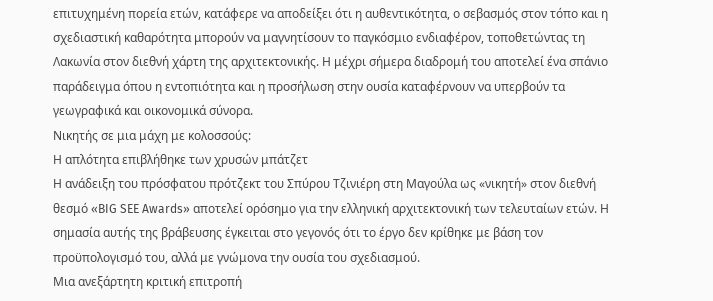επιτυχημένη πορεία ετών, κατάφερε να αποδείξει ότι η αυθεντικότητα, ο σεβασμός στον τόπο και η σχεδιαστική καθαρότητα μπορούν να μαγνητίσουν το παγκόσμιο ενδιαφέρον, τοποθετώντας τη Λακωνία στον διεθνή χάρτη της αρχιτεκτονικής. Η μέχρι σήμερα διαδρομή του αποτελεί ένα σπάνιο παράδειγμα όπου η εντοπιότητα και η προσήλωση στην ουσία καταφέρνουν να υπερβούν τα γεωγραφικά και οικονομικά σύνορα.
Νικητής σε μια μάχη με κολοσσούς:
Η απλότητα επιβλήθηκε των χρυσών μπάτζετ
Η ανάδειξη του πρόσφατου πρότζεκτ του Σπύρου Τζινιέρη στη Μαγούλα ως «νικητή» στον διεθνή θεσμό «BIG SEE Awards» αποτελεί ορόσημο για την ελληνική αρχιτεκτονική των τελευταίων ετών. Η σημασία αυτής της βράβευσης έγκειται στο γεγονός ότι το έργο δεν κρίθηκε με βάση τον προϋπολογισμό του, αλλά με γνώμονα την ουσία του σχεδιασμού.
Μια ανεξάρτητη κριτική επιτροπή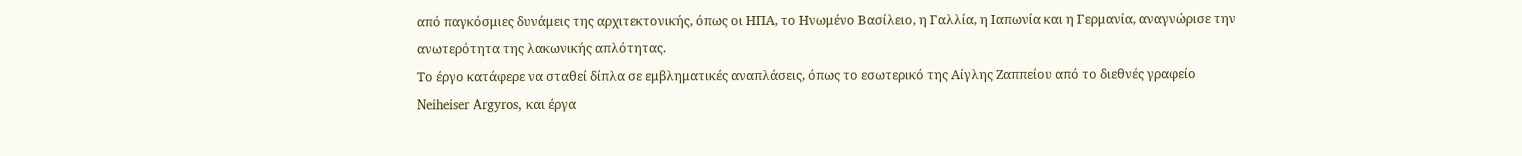από παγκόσμιες δυνάμεις της αρχιτεκτονικής, όπως οι ΗΠΑ, το Ηνωμένο Βασίλειο, η Γαλλία, η Ιαπωνία και η Γερμανία, αναγνώρισε την ανωτερότητα της λακωνικής απλότητας.
Το έργο κατάφερε να σταθεί δίπλα σε εμβληματικές αναπλάσεις, όπως το εσωτερικό της Αίγλης Ζαππείου από το διεθνές γραφείο Neiheiser Argyros, και έργα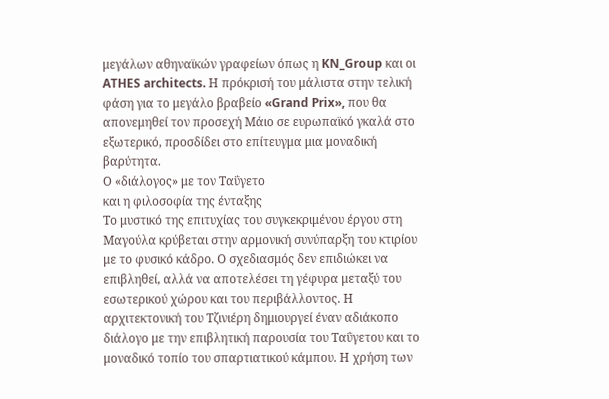μεγάλων αθηναϊκών γραφείων όπως η KN_Group και οι ATHES architects. Η πρόκρισή του μάλιστα στην τελική φάση για το μεγάλο βραβείο «Grand Prix», που θα απονεμηθεί τον προσεχή Μάιο σε ευρωπαϊκό γκαλά στο εξωτερικό, προσδίδει στο επίτευγμα μια μοναδική βαρύτητα.
Ο «διάλογος» με τον Ταΰγετο
και η φιλοσοφία της ένταξης
Το μυστικό της επιτυχίας του συγκεκριμένου έργου στη Μαγούλα κρύβεται στην αρμονική συνύπαρξη του κτιρίου με το φυσικό κάδρο. Ο σχεδιασμός δεν επιδιώκει να επιβληθεί, αλλά να αποτελέσει τη γέφυρα μεταξύ του εσωτερικού χώρου και του περιβάλλοντος. Η αρχιτεκτονική του Τζινιέρη δημιουργεί έναν αδιάκοπο διάλογο με την επιβλητική παρουσία του Ταΰγετου και το μοναδικό τοπίο του σπαρτιατικού κάμπου. Η χρήση των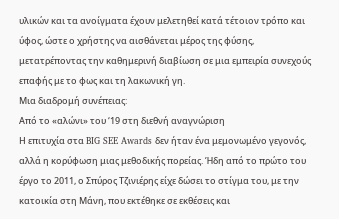υλικών και τα ανοίγματα έχουν μελετηθεί κατά τέτοιον τρόπο και ύφος, ώστε ο χρήστης να αισθάνεται μέρος της φύσης, μετατρέποντας την καθημερινή διαβίωση σε μια εμπειρία συνεχούς επαφής με το φως και τη λακωνική γη.
Μια διαδρομή συνέπειας:
Από το «αλώνι» του ‘19 στη διεθνή αναγνώριση
Η επιτυχία στα BIG SEE Awards δεν ήταν ένα μεμονωμένο γεγονός, αλλά η κορύφωση μιας μεθοδικής πορείας. Ήδη από το πρώτο του έργο το 2011, ο Σπύρος Τζινιέρης είχε δώσει το στίγμα του, με την κατοικία στη Μάνη, που εκτέθηκε σε εκθέσεις και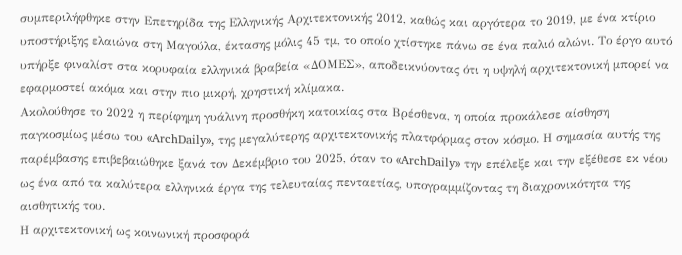συμπεριλήφθηκε στην Επετηρίδα της Ελληνικής Αρχιτεκτονικής 2012, καθώς και αργότερα το 2019, με ένα κτίριο υποστήριξης ελαιώνα στη Μαγούλα, έκτασης μόλις 45 τμ, το οποίο χτίστηκε πάνω σε ένα παλιό αλώνι. Το έργο αυτό υπήρξε φιναλίστ στα κορυφαία ελληνικά βραβεία «ΔΟΜΕΣ», αποδεικνύοντας ότι η υψηλή αρχιτεκτονική μπορεί να εφαρμοστεί ακόμα και στην πιο μικρή, χρηστική κλίμακα.
Ακολούθησε το 2022 η περίφημη γυάλινη προσθήκη κατοικίας στα Βρέσθενα, η οποία προκάλεσε αίσθηση παγκοσμίως μέσω του «ArchDaily», της μεγαλύτερης αρχιτεκτονικής πλατφόρμας στον κόσμο. Η σημασία αυτής της παρέμβασης επιβεβαιώθηκε ξανά τον Δεκέμβριο του 2025, όταν το «ArchDaily» την επέλεξε και την εξέθεσε εκ νέου ως ένα από τα καλύτερα ελληνικά έργα της τελευταίας πενταετίας, υπογραμμίζοντας τη διαχρονικότητα της αισθητικής του.
Η αρχιτεκτονική ως κοινωνική προσφορά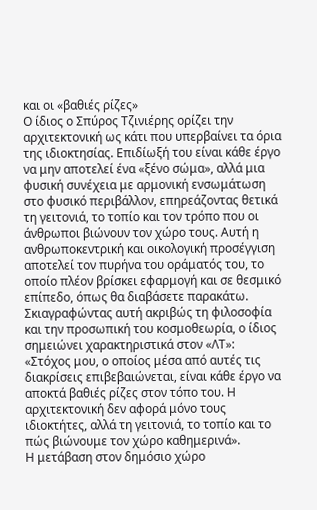και οι «βαθιές ρίζες»
Ο ίδιος ο Σπύρος Τζινιέρης ορίζει την αρχιτεκτονική ως κάτι που υπερβαίνει τα όρια της ιδιοκτησίας. Επιδίωξή του είναι κάθε έργο να μην αποτελεί ένα «ξένο σώμα», αλλά μια φυσική συνέχεια με αρμονική ενσωμάτωση στο φυσικό περιβάλλον, επηρεάζοντας θετικά τη γειτονιά, το τοπίο και τον τρόπο που οι άνθρωποι βιώνουν τον χώρο τους. Αυτή η ανθρωποκεντρική και οικολογική προσέγγιση αποτελεί τον πυρήνα του οράματός του, το οποίο πλέον βρίσκει εφαρμογή και σε θεσμικό επίπεδο, όπως θα διαβάσετε παρακάτω.
Σκιαγραφώντας αυτή ακριβώς τη φιλοσοφία και την προσωπική του κοσμοθεωρία, ο ίδιος σημειώνει χαρακτηριστικά στον «ΛΤ»: «Στόχος μου, ο οποίος μέσα από αυτές τις διακρίσεις επιβεβαιώνεται, είναι κάθε έργο να αποκτά βαθιές ρίζες στον τόπο του. Η αρχιτεκτονική δεν αφορά μόνο τους ιδιοκτήτες, αλλά τη γειτονιά, το τοπίο και το πώς βιώνουμε τον χώρο καθημερινά».
Η μετάβαση στον δημόσιο χώρο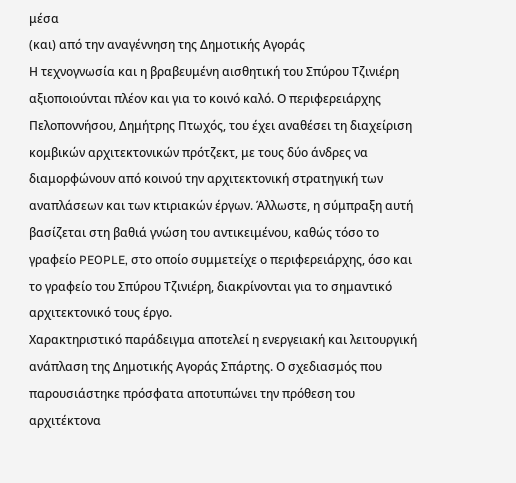μέσα
(και) από την αναγέννηση της Δημοτικής Αγοράς
Η τεχνογνωσία και η βραβευμένη αισθητική του Σπύρου Τζινιέρη αξιοποιούνται πλέον και για το κοινό καλό. Ο περιφερειάρχης Πελοποννήσου, Δημήτρης Πτωχός, του έχει αναθέσει τη διαχείριση κομβικών αρχιτεκτονικών πρότζεκτ, με τους δύο άνδρες να διαμορφώνουν από κοινού την αρχιτεκτονική στρατηγική των αναπλάσεων και των κτιριακών έργων. Άλλωστε, η σύμπραξη αυτή βασίζεται στη βαθιά γνώση του αντικειμένου, καθώς τόσο το γραφείο PEOPLE, στο οποίο συμμετείχε ο περιφερειάρχης, όσο και το γραφείο του Σπύρου Τζινιέρη, διακρίνονται για το σημαντικό αρχιτεκτονικό τους έργο.
Χαρακτηριστικό παράδειγμα αποτελεί η ενεργειακή και λειτουργική ανάπλαση της Δημοτικής Αγοράς Σπάρτης. Ο σχεδιασμός που παρουσιάστηκε πρόσφατα αποτυπώνει την πρόθεση του αρχιτέκτονα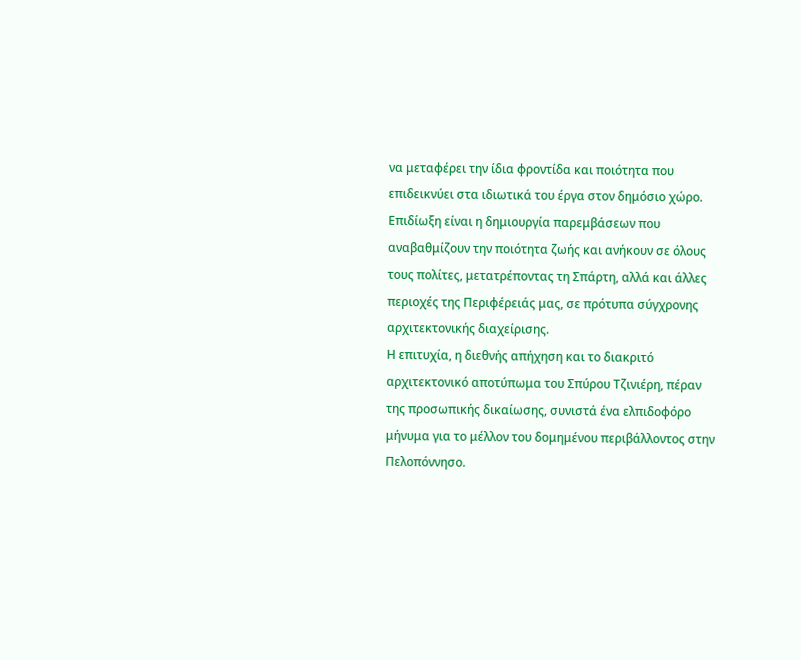να μεταφέρει την ίδια φροντίδα και ποιότητα που επιδεικνύει στα ιδιωτικά του έργα στον δημόσιο χώρο. Επιδίωξη είναι η δημιουργία παρεμβάσεων που αναβαθμίζουν την ποιότητα ζωής και ανήκουν σε όλους τους πολίτες, μετατρέποντας τη Σπάρτη, αλλά και άλλες περιοχές της Περιφέρειάς μας, σε πρότυπα σύγχρονης αρχιτεκτονικής διαχείρισης.
Η επιτυχία, η διεθνής απήχηση και το διακριτό αρχιτεκτονικό αποτύπωμα του Σπύρου Τζινιέρη, πέραν της προσωπικής δικαίωσης, συνιστά ένα ελπιδοφόρο μήνυμα για το μέλλον του δομημένου περιβάλλοντος στην Πελοπόννησο.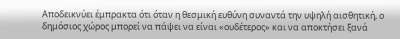Αποδεικνύει έμπρακτα ότι όταν η θεσμική ευθύνη συναντά την υψηλή αισθητική, ο δημόσιος χώρος μπορεί να πάψει να είναι «ουδέτερος» και να αποκτήσει ξανά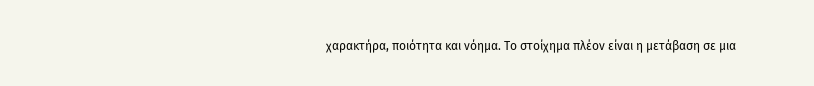χαρακτήρα, ποιότητα και νόημα. Το στοίχημα πλέον είναι η μετάβαση σε μια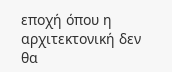εποχή όπου η αρχιτεκτονική δεν θα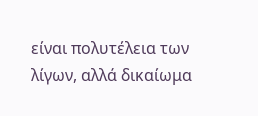είναι πολυτέλεια των λίγων, αλλά δικαίωμα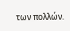των πολλών.